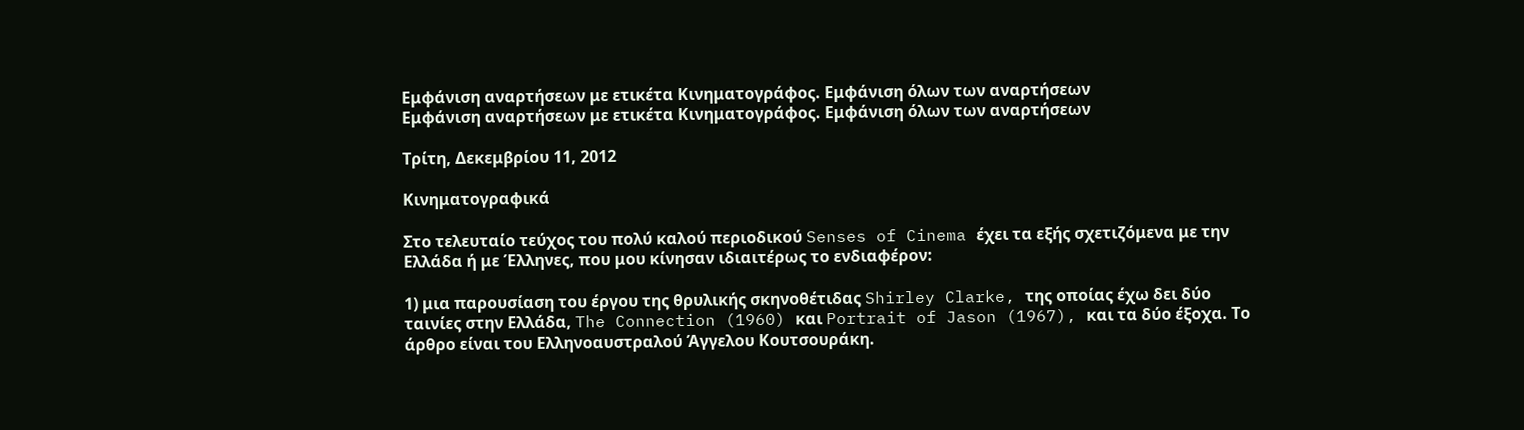Εμφάνιση αναρτήσεων με ετικέτα Κινηματογράφος. Εμφάνιση όλων των αναρτήσεων
Εμφάνιση αναρτήσεων με ετικέτα Κινηματογράφος. Εμφάνιση όλων των αναρτήσεων

Τρίτη, Δεκεμβρίου 11, 2012

Κινηματογραφικά

Στο τελευταίο τεύχος του πολύ καλού περιοδικού Senses of Cinema έχει τα εξής σχετιζόμενα με την Ελλάδα ή με Έλληνες, που μου κίνησαν ιδιαιτέρως το ενδιαφέρον:

1) μια παρουσίαση του έργου της θρυλικής σκηνοθέτιδας Shirley Clarke, της οποίας έχω δει δύο ταινίες στην Ελλάδα, The Connection (1960) και Portrait of Jason (1967), και τα δύο έξοχα. Το άρθρο είναι του Ελληνοαυστραλού Άγγελου Κουτσουράκη.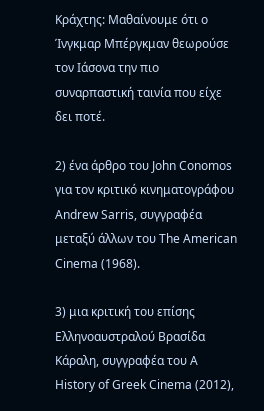Κράχτης: Μαθαίνουμε ότι ο Ίνγκμαρ Μπέργκμαν θεωρούσε τον Ιάσονα την πιο συναρπαστική ταινία που είχε δει ποτέ.

2) ένα άρθρο του John Conomos για τον κριτικό κινηματογράφου Andrew Sarris, συγγραφέα μεταξύ άλλων του The American Cinema (1968).

3) μια κριτική του επίσης Ελληνοαυστραλού Βρασίδα Κάραλη, συγγραφέα του A History of Greek Cinema (2012),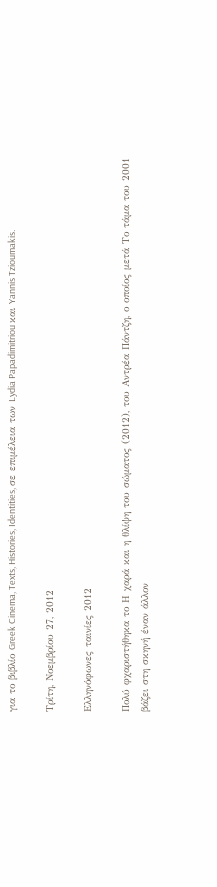για το βιβλίο Greek Cinema, Texts, Histories, Identities, σε επιμέλεια των Lydia Papadimitriou και Yannis Tzioumakis.

Τρίτη, Νοεμβρίου 27, 2012

Ελληνόφωνες ταινίες 2012

Πολύ φχαριστήθηκα το Η χαρά και η θλίψη του σώματος (2012), του Αντρέα Πάντζη, ο οποίος μετά Το τάμα του 2001 βάζει στη σκηνή έναν άλλον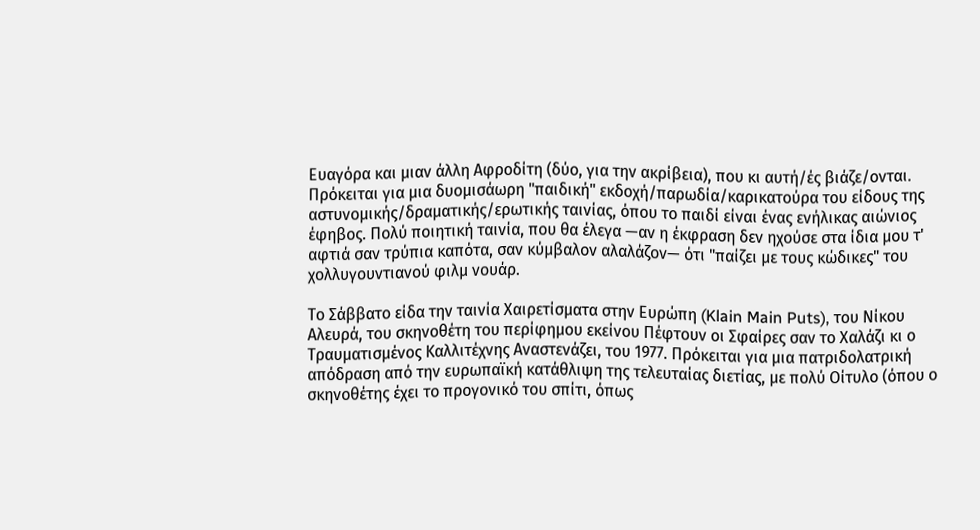Ευαγόρα και μιαν άλλη Αφροδίτη (δύο, για την ακρίβεια), που κι αυτή/ές βιάζε/ονται. Πρόκειται για μια δυομισάωρη "παιδική" εκδοχή/παρωδία/καρικατούρα του είδους της αστυνομικής/δραματικής/ερωτικής ταινίας, όπου το παιδί είναι ένας ενήλικας αιώνιος έφηβος. Πολύ ποιητική ταινία, που θα έλεγα —αν η έκφραση δεν ηχούσε στα ίδια μου τ' αφτιά σαν τρύπια καπότα, σαν κύμβαλον αλαλάζον— ότι "παίζει με τους κώδικες" του χολλυγουντιανού φιλμ νουάρ.

Το Σάββατο είδα την ταινία Χαιρετίσματα στην Ευρώπη (Klain Main Puts), του Νίκου Αλευρά, του σκηνοθέτη του περίφημου εκείνου Πέφτουν οι Σφαίρες σαν το Χαλάζι κι ο Τραυματισμένος Καλλιτέχνης Αναστενάζει, του 1977. Πρόκειται για μια πατριδολατρική απόδραση από την ευρωπαϊκή κατάθλιψη της τελευταίας διετίας, με πολύ Οίτυλο (όπου ο σκηνοθέτης έχει το προγονικό του σπίτι, όπως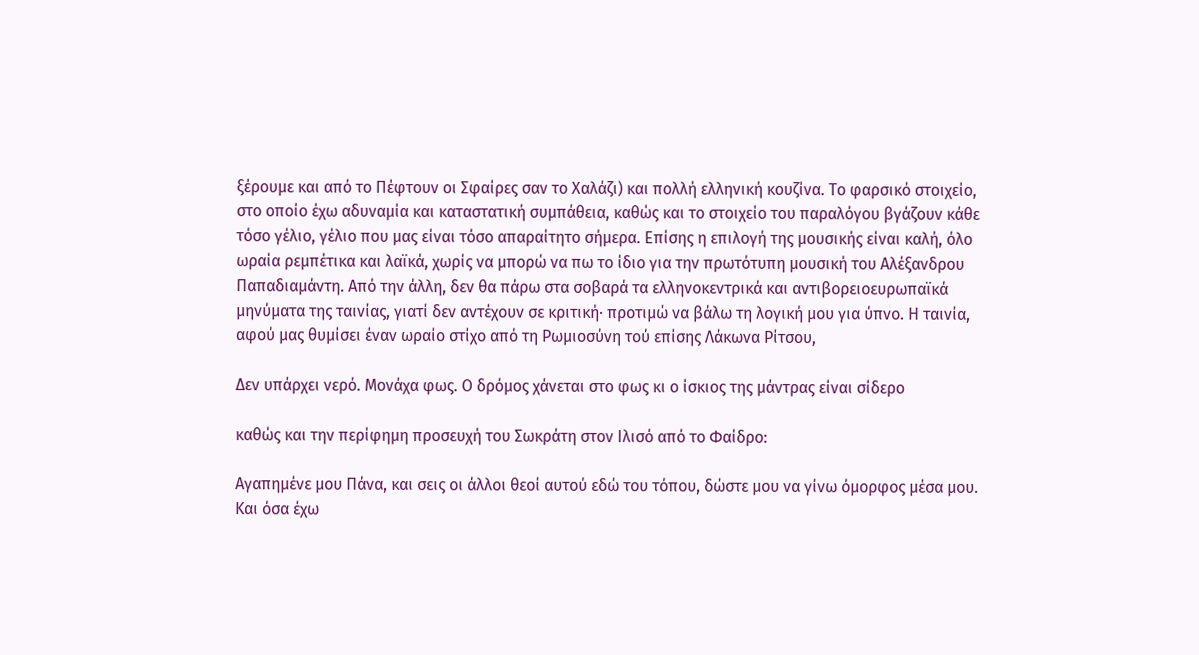ξέρουμε και από το Πέφτουν οι Σφαίρες σαν το Χαλάζι) και πολλή ελληνική κουζίνα. Το φαρσικό στοιχείο, στο οποίο έχω αδυναμία και καταστατική συμπάθεια, καθώς και το στοιχείο του παραλόγου βγάζουν κάθε τόσο γέλιο, γέλιο που μας είναι τόσο απαραίτητο σήμερα. Επίσης η επιλογή της μουσικής είναι καλή, όλο ωραία ρεμπέτικα και λαϊκά, χωρίς να μπορώ να πω το ίδιο για την πρωτότυπη μουσική του Αλέξανδρου Παπαδιαμάντη. Από την άλλη, δεν θα πάρω στα σοβαρά τα ελληνοκεντρικά και αντιβορειοευρωπαϊκά μηνύματα της ταινίας, γιατί δεν αντέχουν σε κριτική· προτιμώ να βάλω τη λογική μου για ύπνο. Η ταινία, αφού μας θυμίσει έναν ωραίο στίχο από τη Ρωμιοσύνη τού επίσης Λάκωνα Ρίτσου,

Δεν υπάρχει νερό. Μονάχα φως. Ο δρόμος χάνεται στο φως κι ο ίσκιος της μάντρας είναι σίδερο

καθώς και την περίφημη προσευχή του Σωκράτη στον Ιλισό από το Φαίδρο:

Αγαπημένε μου Πάνα, και σεις οι άλλοι θεοί αυτού εδώ του τόπου, δώστε μου να γίνω όμορφος μέσα μου. Και όσα έχω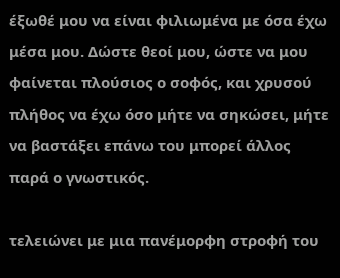έξωθέ μου να είναι φιλιωμένα με όσα έχω μέσα μου. Δώστε θεοί μου, ώστε να μου φαίνεται πλούσιος ο σοφός, και χρυσού πλήθος να έχω όσο μήτε να σηκώσει, μήτε να βαστάξει επάνω του μπορεί άλλος παρά ο γνωστικός.

τελειώνει με μια πανέμορφη στροφή του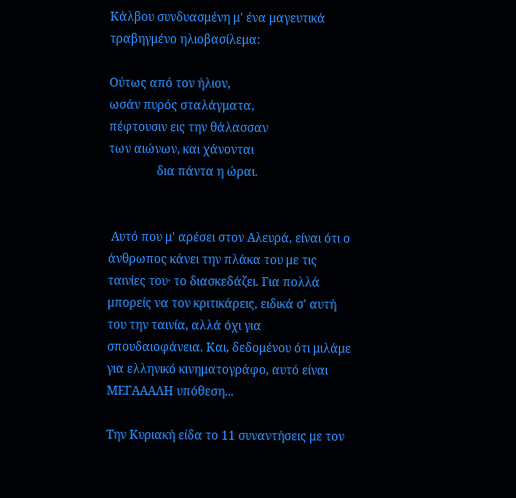Κάλβου συνδυασμένη μ' ένα μαγευτικά τραβηγμένο ηλιοβασίλεμα:

Oύτως από τον ήλιον,
ωσάν πυρός σταλάγματα,
πέφτουσιν εις την θάλασσαν
των αιώνων, και χάνονται
                δια πάντα η ώραι.


 Αυτό που μ' αρέσει στον Αλευρά, είναι ότι ο άνθρωπος κάνει την πλάκα του με τις ταινίες του· το διασκεδάζει. Για πολλά μπορείς να τον κριτικάρεις, ειδικά σ' αυτή του την ταινία, αλλά όχι για σπουδαιοφάνεια. Και, δεδομένου ότι μιλάμε για ελληνικό κινηματογράφο, αυτό είναι ΜΕΓΑΑΑΛΗ υπόθεση...

Την Κυριακή είδα το 11 συναντήσεις με τον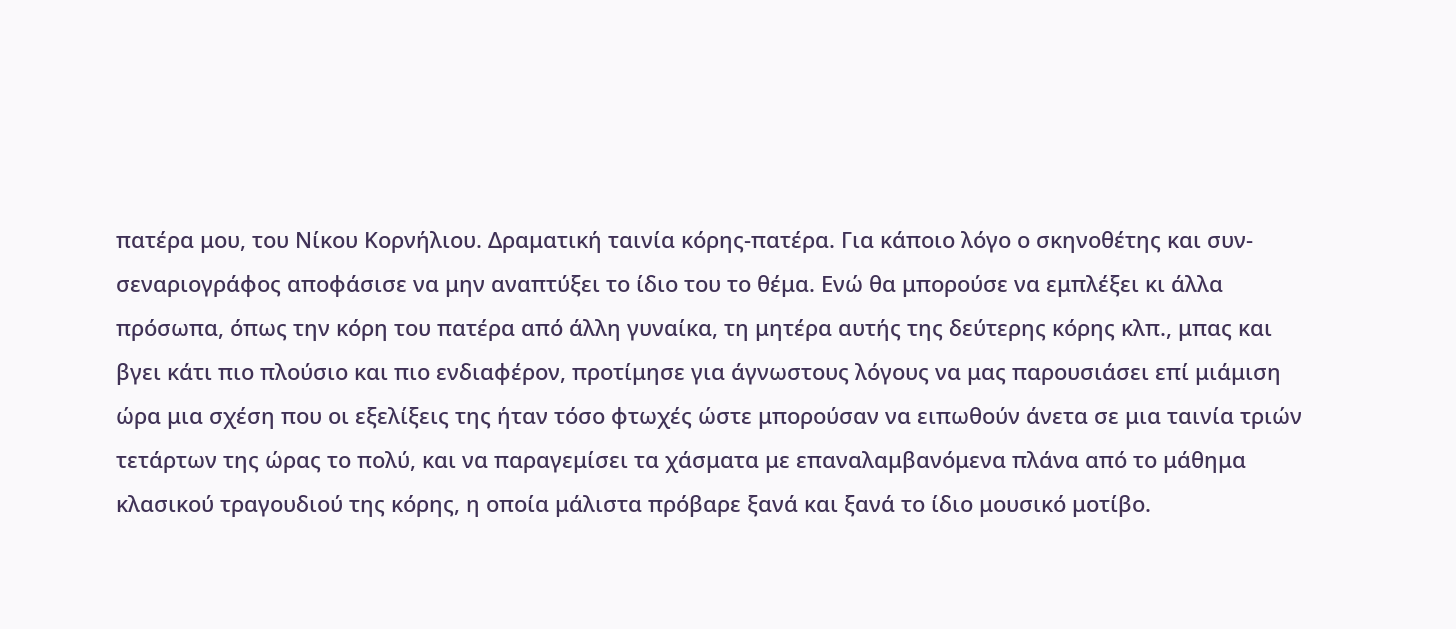πατέρα μου, του Νίκου Κορνήλιου. Δραματική ταινία κόρης-πατέρα. Για κάποιο λόγο ο σκηνοθέτης και συν-σεναριογράφος αποφάσισε να μην αναπτύξει το ίδιο του το θέμα. Ενώ θα μπορούσε να εμπλέξει κι άλλα πρόσωπα, όπως την κόρη του πατέρα από άλλη γυναίκα, τη μητέρα αυτής της δεύτερης κόρης κλπ., μπας και βγει κάτι πιο πλούσιο και πιο ενδιαφέρον, προτίμησε για άγνωστους λόγους να μας παρουσιάσει επί μιάμιση ώρα μια σχέση που οι εξελίξεις της ήταν τόσο φτωχές ώστε μπορούσαν να ειπωθούν άνετα σε μια ταινία τριών τετάρτων της ώρας το πολύ, και να παραγεμίσει τα χάσματα με επαναλαμβανόμενα πλάνα από το μάθημα κλασικού τραγουδιού της κόρης, η οποία μάλιστα πρόβαρε ξανά και ξανά το ίδιο μουσικό μοτίβο.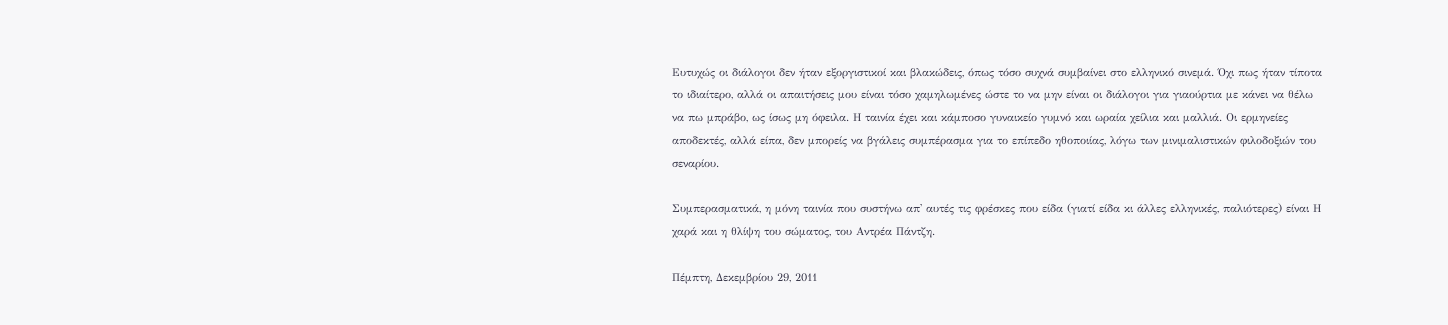Ευτυχώς οι διάλογοι δεν ήταν εξοργιστικοί και βλακώδεις, όπως τόσο συχνά συμβαίνει στο ελληνικό σινεμά. Όχι πως ήταν τίποτα το ιδιαίτερο, αλλά οι απαιτήσεις μου είναι τόσο χαμηλωμένες ώστε το να μην είναι οι διάλογοι για γιαούρτια με κάνει να θέλω να πω μπράβο, ως ίσως μη όφειλα. Η ταινία έχει και κάμποσο γυναικείο γυμνό και ωραία χείλια και μαλλιά. Οι ερμηνείες αποδεκτές, αλλά είπα, δεν μπορείς να βγάλεις συμπέρασμα για το επίπεδο ηθοποιίας, λόγω των μινιμαλιστικών φιλοδοξιών του σεναρίου.

Συμπερασματικά, η μόνη ταινία που συστήνω απ' αυτές τις φρέσκες που είδα (γιατί είδα κι άλλες ελληνικές, παλιότερες) είναι Η χαρά και η θλίψη του σώματος, του Αντρέα Πάντζη.

Πέμπτη, Δεκεμβρίου 29, 2011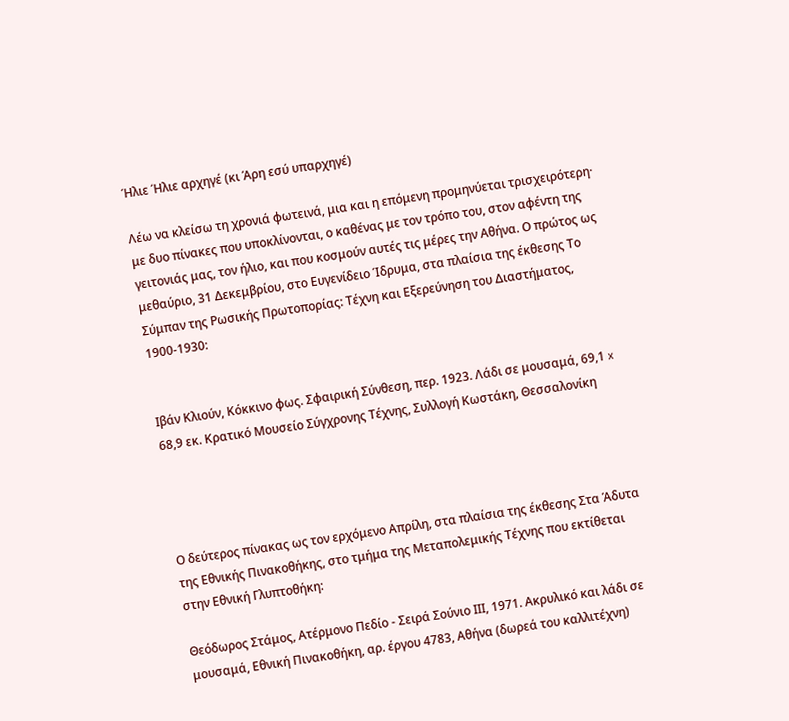Ήλιε Ήλιε αρχηγέ (κι Άρη εσύ υπαρχηγέ)

Λέω να κλείσω τη χρονιά φωτεινά, μια και η επόμενη προμηνύεται τρισχειρότερη· με δυο πίνακες που υποκλίνονται, ο καθένας με τον τρόπο του, στον αφέντη της γειτονιάς μας, τον ήλιο, και που κοσμούν αυτές τις μέρες την Αθήνα. Ο πρώτος ως μεθαύριο, 31 Δεκεμβρίου, στο Ευγενίδειο Ίδρυμα, στα πλαίσια της έκθεσης Το Σύμπαν της Ρωσικής Πρωτοπορίας: Τέχνη και Εξερεύνηση του Διαστήματος, 1900-1930:


Ιβάν Κλιούν, Κόκκινο φως. Σφαιρική Σύνθεση, περ. 1923. Λάδι σε μουσαμά, 69,1 x 68,9 εκ. Κρατικό Μουσείο Σύγχρονης Τέχνης, Συλλογή Κωστάκη, Θεσσαλονίκη




Ο δεύτερος πίνακας ως τον ερχόμενο Απρίλη, στα πλαίσια της έκθεσης Στα Άδυτα της Εθνικής Πινακοθήκης, στο τμήμα της Μεταπολεμικής Τέχνης που εκτίθεται στην Εθνική Γλυπτοθήκη:

Θεόδωρος Στάμος, Ατέρμονο Πεδίο - Σειρά Σούνιο ΙΙΙ, 1971. Ακρυλικό και λάδι σε μουσαμά, Εθνική Πινακοθήκη, αρ. έργου 4783, Αθήνα (δωρεά του καλλιτέχνη)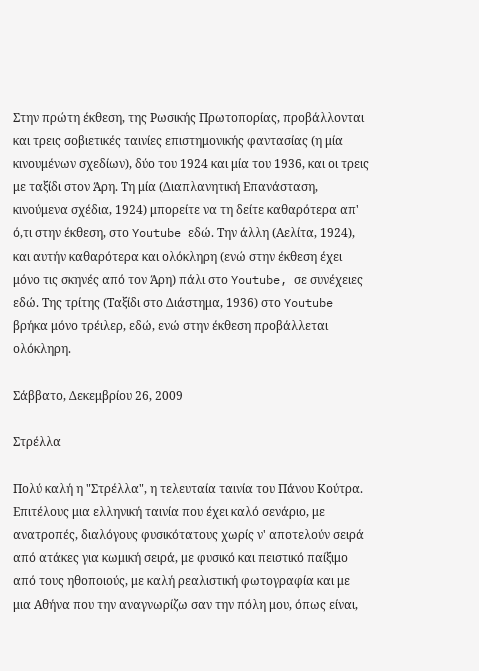Στην πρώτη έκθεση, της Ρωσικής Πρωτοπορίας, προβάλλονται και τρεις σοβιετικές ταινίες επιστημονικής φαντασίας (η μία κινουμένων σχεδίων), δύο του 1924 και μία του 1936, και οι τρεις με ταξίδι στον Άρη. Τη μία (Διαπλανητική Επανάσταση, κινούμενα σχέδια, 1924) μπορείτε να τη δείτε καθαρότερα απ' ό,τι στην έκθεση, στο Youtube εδώ. Την άλλη (Αελίτα, 1924), και αυτήν καθαρότερα και ολόκληρη (ενώ στην έκθεση έχει μόνο τις σκηνές από τον Άρη) πάλι στο Youtube, σε συνέχειες εδώ. Της τρίτης (Ταξίδι στο Διάστημα, 1936) στο Youtube βρήκα μόνο τρέιλερ, εδώ, ενώ στην έκθεση προβάλλεται ολόκληρη.

Σάββατο, Δεκεμβρίου 26, 2009

Στρέλλα

Πολύ καλή η "Στρέλλα", η τελευταία ταινία του Πάνου Κούτρα. Επιτέλους μια ελληνική ταινία που έχει καλό σενάριο, με ανατροπές, διαλόγους φυσικότατους χωρίς ν' αποτελούν σειρά από ατάκες για κωμική σειρά, με φυσικό και πειστικό παίξιμο από τους ηθοποιούς, με καλή ρεαλιστική φωτογραφία και με μια Αθήνα που την αναγνωρίζω σαν την πόλη μου, όπως είναι,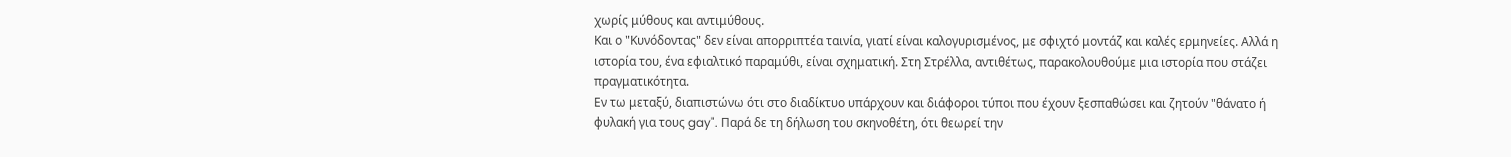χωρίς μύθους και αντιμύθους.
Και ο "Κυνόδοντας" δεν είναι απορριπτέα ταινία, γιατί είναι καλογυρισμένος, με σφιχτό μοντάζ και καλές ερμηνείες. Αλλά η ιστορία του, ένα εφιαλτικό παραμύθι, είναι σχηματική. Στη Στρέλλα, αντιθέτως, παρακολουθούμε μια ιστορία που στάζει πραγματικότητα.
Εν τω μεταξύ, διαπιστώνω ότι στο διαδίκτυο υπάρχουν και διάφοροι τύποι που έχουν ξεσπαθώσει και ζητούν "θάνατο ή φυλακή για τους gay". Παρά δε τη δήλωση του σκηνοθέτη, ότι θεωρεί την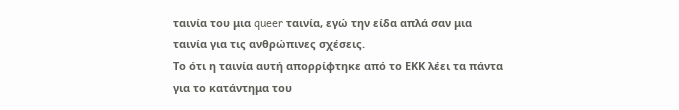ταινία του μια queer ταινία, εγώ την είδα απλά σαν μια ταινία για τις ανθρώπινες σχέσεις.
Το ότι η ταινία αυτή απορρίφτηκε από το ΕΚΚ λέει τα πάντα για το κατάντημα του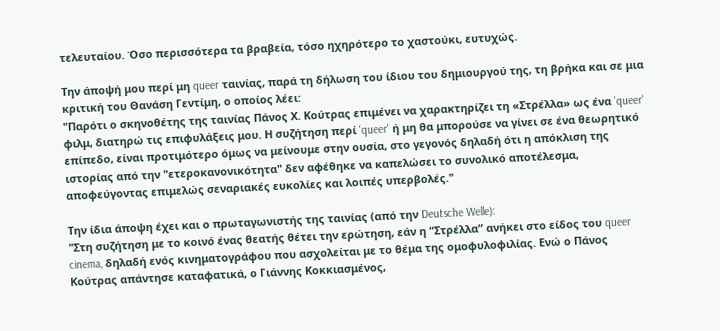τελευταίου. Όσο περισσότερα τα βραβεία, τόσο ηχηρότερο το χαστούκι, ευτυχώς.

Την άποψή μου περί μη queer ταινίας, παρά τη δήλωση του ίδιου του δημιουργού της, τη βρήκα και σε μια κριτική του Θανάση Γεντίμη, ο οποίος λέει:
"Παρότι ο σκηνοθέτης της ταινίας Πάνος Χ. Κούτρας επιμένει να χαρακτηρίζει τη «Στρέλλα» ως ένα 'queer' φιλμ, διατηρώ τις επιφυλάξεις μου. Η συζήτηση περί 'queer' ή μη θα μπορούσε να γίνει σε ένα θεωρητικό επίπεδο, είναι προτιμότερο όμως να μείνουμε στην ουσία, στο γεγονός δηλαδή ότι η απόκλιση της ιστορίας από την "ετεροκανονικότητα" δεν αφέθηκε να καπελώσει το συνολικό αποτέλεσμα, αποφεύγοντας επιμελώς σεναριακές ευκολίες και λοιπές υπερβολές."

Την ίδια άποψη έχει και ο πρωταγωνιστής της ταινίας (από την Deutsche Welle):
"Στη συζήτηση με το κοινό ένας θεατής θέτει την ερώτηση, εάν η “Στρέλλα” ανήκει στο είδος του queer cinema, δηλαδή ενός κινηματογράφου που ασχολείται με το θέμα της ομοφυλοφιλίας. Ενώ ο Πάνος Κούτρας απάντησε καταφατικά, ο Γιάννης Κοκκιασμένος,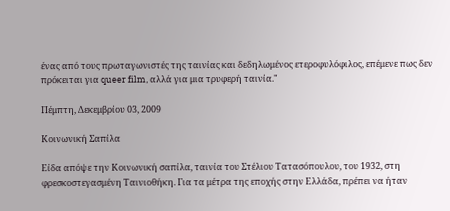ένας από τους πρωταγωνιστές της ταινίας και δεδηλωμένος ετεροφυλόφιλος, επέμενε πως δεν πρόκειται για queer film, αλλά για μια τρυφερή ταινία."

Πέμπτη, Δεκεμβρίου 03, 2009

Κοινωνική Σαπίλα

Είδα απόψε την Κοινωνική σαπίλα, ταινία του Στέλιου Τατασόπουλου, του 1932, στη φρεσκοστεγασμένη Ταινιοθήκη. Για τα μέτρα της εποχής στην Ελλάδα, πρέπει να ήταν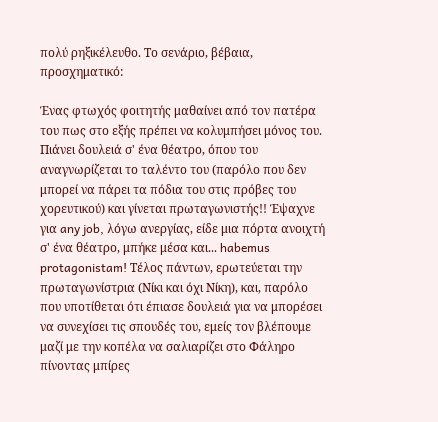πολύ ρηξικέλευθο. Το σενάριο, βέβαια, προσχηματικό:

Ένας φτωχός φοιτητής μαθαίνει από τον πατέρα του πως στο εξής πρέπει να κολυμπήσει μόνος του. Πιάνει δουλειά σ' ένα θέατρο, όπου του αναγνωρίζεται το ταλέντο του (παρόλο που δεν μπορεί να πάρει τα πόδια του στις πρόβες του χορευτικού) και γίνεται πρωταγωνιστής!! Έψαχνε για any job, λόγω ανεργίας, είδε μια πόρτα ανοιχτή σ' ένα θέατρο, μπήκε μέσα και... habemus protagonistam! Τέλος πάντων, ερωτεύεται την πρωταγωνίστρια (Νίκι και όχι Νίκη), και, παρόλο που υποτίθεται ότι έπιασε δουλειά για να μπορέσει να συνεχίσει τις σπουδές του, εμείς τον βλέπουμε μαζί με την κοπέλα να σαλιαρίζει στο Φάληρο πίνοντας μπίρες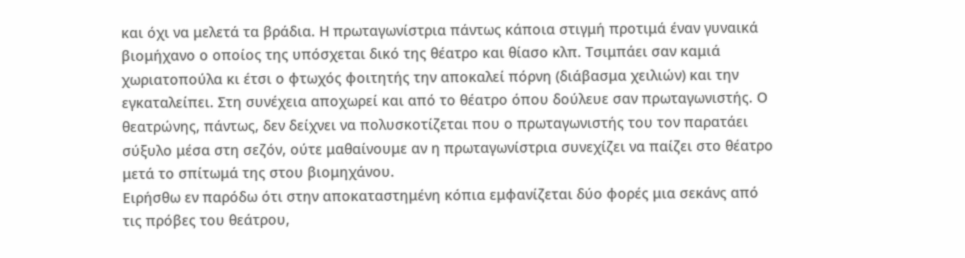και όχι να μελετά τα βράδια. Η πρωταγωνίστρια πάντως κάποια στιγμή προτιμά έναν γυναικά βιομήχανο ο οποίος της υπόσχεται δικό της θέατρο και θίασο κλπ. Τσιμπάει σαν καμιά χωριατοπούλα κι έτσι ο φτωχός φοιτητής την αποκαλεί πόρνη (διάβασμα χειλιών) και την εγκαταλείπει. Στη συνέχεια αποχωρεί και από το θέατρο όπου δούλευε σαν πρωταγωνιστής. Ο θεατρώνης, πάντως, δεν δείχνει να πολυσκοτίζεται που ο πρωταγωνιστής του τον παρατάει σύξυλο μέσα στη σεζόν, ούτε μαθαίνουμε αν η πρωταγωνίστρια συνεχίζει να παίζει στο θέατρο μετά το σπίτωμά της στου βιομηχάνου.
Ειρήσθω εν παρόδω ότι στην αποκαταστημένη κόπια εμφανίζεται δύο φορές μια σεκάνς από τις πρόβες του θεάτρου,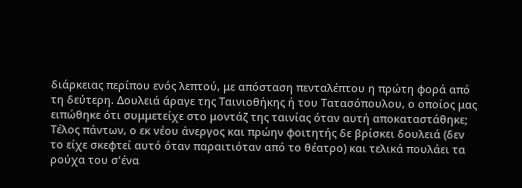διάρκειας περίπου ενός λεπτού, με απόσταση πενταλέπτου η πρώτη φορά από τη δεύτερη. Δουλειά άραγε της Ταινιοθήκης ή του Τατασόπουλου, ο οποίος μας ειπώθηκε ότι συμμετείχε στο μοντάζ της ταινίας όταν αυτή αποκαταστάθηκε;
Τέλος πάντων, ο εκ νέου άνεργος και πρώην φοιτητής δε βρίσκει δουλειά (δεν το είχε σκεφτεί αυτό όταν παραιτιόταν από το θέατρο) και τελικά πουλάει τα ρούχα του σ'ένα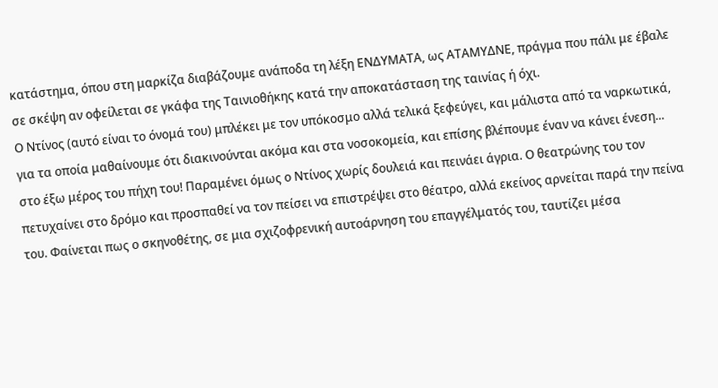κατάστημα, όπου στη μαρκίζα διαβάζουμε ανάποδα τη λέξη ΕΝΔΥΜΑΤΑ, ως ΑΤΑΜΥΔΝΕ, πράγμα που πάλι με έβαλε σε σκέψη αν οφείλεται σε γκάφα της Ταινιοθήκης κατά την αποκατάσταση της ταινίας ή όχι.
Ο Ντίνος (αυτό είναι το όνομά του) μπλέκει με τον υπόκοσμο αλλά τελικά ξεφεύγει, και μάλιστα από τα ναρκωτικά, για τα οποία μαθαίνουμε ότι διακινούνται ακόμα και στα νοσοκομεία, και επίσης βλέπουμε έναν να κάνει ένεση... στο έξω μέρος του πήχη του! Παραμένει όμως ο Ντίνος χωρίς δουλειά και πεινάει άγρια. Ο θεατρώνης του τον πετυχαίνει στο δρόμο και προσπαθεί να τον πείσει να επιστρέψει στο θέατρο, αλλά εκείνος αρνείται παρά την πείνα του. Φαίνεται πως ο σκηνοθέτης, σε μια σχιζοφρενική αυτοάρνηση του επαγγέλματός του, ταυτίζει μέσα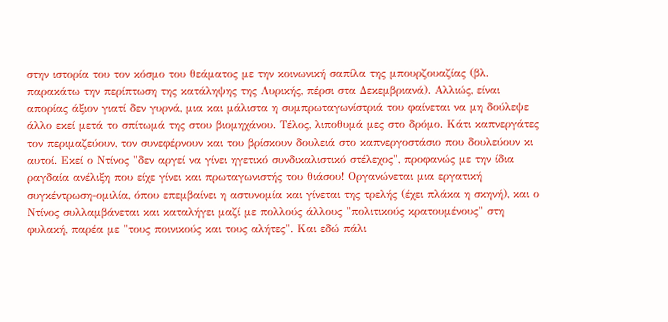στην ιστορία του τον κόσμο του θεάματος με την κοινωνική σαπίλα της μπουρζουαζίας (βλ. παρακάτω την περίπτωση της κατάληψης της Λυρικής, πέρσι στα Δεκεμβριανά). Αλλιώς, είναι απορίας άξιον γιατί δεν γυρνά, μια και μάλιστα η συμπρωταγωνίστριά του φαίνεται να μη δούλεψε άλλο εκεί μετά το σπίτωμά της στου βιομηχάνου. Τέλος, λιποθυμά μες στο δρόμο. Κάτι καπνεργάτες τον περιμαζεύουν, τον συνεφέρνουν και του βρίσκουν δουλειά στο καπνεργοστάσιο που δουλεύουν κι αυτοί. Εκεί ο Ντίνος "δεν αργεί να γίνει ηγετικό συνδικαλιστικό στέλεχος", προφανώς με την ίδια ραγδαία ανέλιξη που είχε γίνει και πρωταγωνιστής του θιάσου! Οργανώνεται μια εργατική συγκέντρωση-ομιλία, όπου επεμβαίνει η αστυνομία και γίνεται της τρελής (έχει πλάκα η σκηνή), και ο Ντίνος συλλαμβάνεται και καταλήγει μαζί με πολλούς άλλους "πολιτικούς κρατουμένους" στη φυλακή, παρέα με "τους ποινικούς και τους αλήτες". Και εδώ πάλι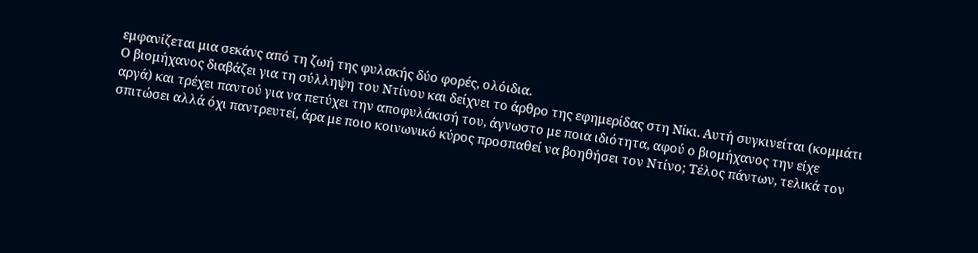εμφανίζεται μια σεκάνς από τη ζωή της φυλακής δύο φορές, ολόιδια.
Ο βιομήχανος διαβάζει για τη σύλληψη του Ντίνου και δείχνει το άρθρο της εφημερίδας στη Νίκι. Αυτή συγκινείται (κομμάτι αργά) και τρέχει παντού για να πετύχει την αποφυλάκισή του, άγνωστο με ποια ιδιότητα, αφού ο βιομήχανος την είχε σπιτώσει αλλά όχι παντρευτεί, άρα με ποιο κοινωνικό κύρος προσπαθεί να βοηθήσει τον Ντίνο; Τέλος πάντων, τελικά τον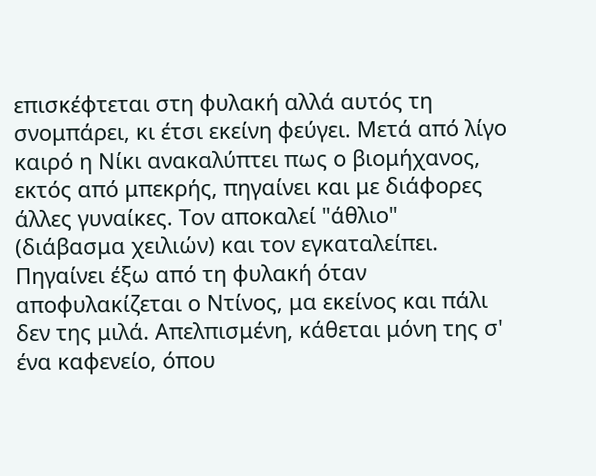επισκέφτεται στη φυλακή αλλά αυτός τη σνομπάρει, κι έτσι εκείνη φεύγει. Μετά από λίγο καιρό η Νίκι ανακαλύπτει πως ο βιομήχανος, εκτός από μπεκρής, πηγαίνει και με διάφορες άλλες γυναίκες. Τον αποκαλεί "άθλιο" (διάβασμα χειλιών) και τον εγκαταλείπει. Πηγαίνει έξω από τη φυλακή όταν αποφυλακίζεται ο Ντίνος, μα εκείνος και πάλι δεν της μιλά. Απελπισμένη, κάθεται μόνη της σ' ένα καφενείο, όπου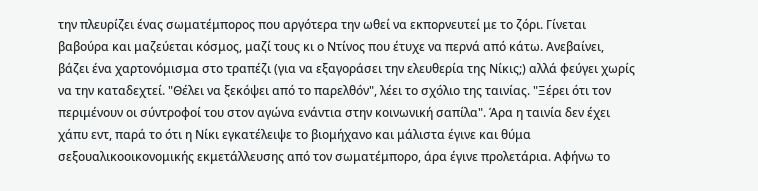την πλευρίζει ένας σωματέμπορος που αργότερα την ωθεί να εκπορνευτεί με το ζόρι. Γίνεται βαβούρα και μαζεύεται κόσμος, μαζί τους κι ο Ντίνος που έτυχε να περνά από κάτω. Ανεβαίνει, βάζει ένα χαρτονόμισμα στο τραπέζι (για να εξαγοράσει την ελευθερία της Νίκις;) αλλά φεύγει χωρίς να την καταδεχτεί. "Θέλει να ξεκόψει από το παρελθόν", λέει το σχόλιο της ταινίας. "Ξέρει ότι τον περιμένουν οι σύντροφοί του στον αγώνα ενάντια στην κοινωνική σαπίλα". Άρα η ταινία δεν έχει χάπυ εντ, παρά το ότι η Νίκι εγκατέλειψε το βιομήχανο και μάλιστα έγινε και θύμα σεξουαλικοοικονομικής εκμετάλλευσης από τον σωματέμπορο, άρα έγινε προλετάρια. Αφήνω το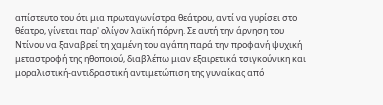απίστευτο του ότι μια πρωταγωνίστρα θεάτρου, αντί να γυρίσει στο θέατρο, γίνεται παρ' ολίγον λαϊκή πόρνη. Σε αυτή την άρνηση του Ντίνου να ξαναβρεί τη χαμένη του αγάπη παρά την προφανή ψυχική μεταστροφή της ηθοποιού, διαβλέπω μιαν εξαιρετικά τσιγκούνικη και μοραλιστική-αντιδραστική αντιμετώπιση της γυναίκας από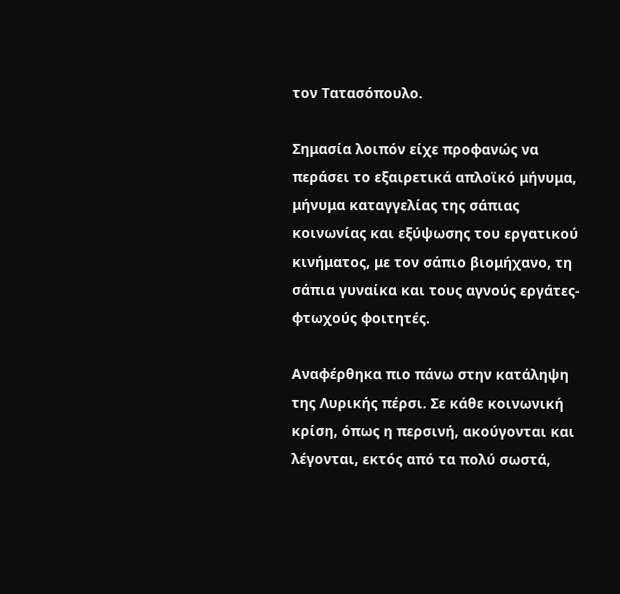τον Τατασόπουλο.

Σημασία λοιπόν είχε προφανώς να περάσει το εξαιρετικά απλοϊκό μήνυμα, μήνυμα καταγγελίας της σάπιας κοινωνίας και εξύψωσης του εργατικού κινήματος, με τον σάπιο βιομήχανο, τη σάπια γυναίκα και τους αγνούς εργάτες-φτωχούς φοιτητές.

Αναφέρθηκα πιο πάνω στην κατάληψη της Λυρικής πέρσι. Σε κάθε κοινωνική κρίση, όπως η περσινή, ακούγονται και λέγονται, εκτός από τα πολύ σωστά,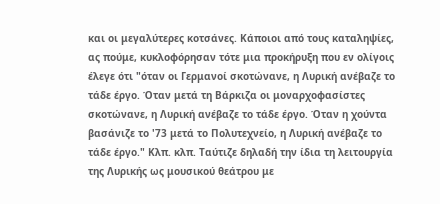και οι μεγαλύτερες κοτσάνες. Κάποιοι από τους καταληψίες, ας πούμε, κυκλοφόρησαν τότε μια προκήρυξη που εν ολίγοις έλεγε ότι "όταν οι Γερμανοί σκοτώνανε, η Λυρική ανέβαζε το τάδε έργο. Όταν μετά τη Βάρκιζα οι μοναρχοφασίστες σκοτώνανε, η Λυρική ανέβαζε το τάδε έργο. Όταν η χούντα βασάνιζε το '73 μετά το Πολυτεχνείο, η Λυρική ανέβαζε το τάδε έργο." Κλπ. κλπ. Ταύτιζε δηλαδή την ίδια τη λειτουργία της Λυρικής ως μουσικού θεάτρου με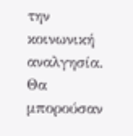την κοινωνική αναλγησία. Θα μπορούσαν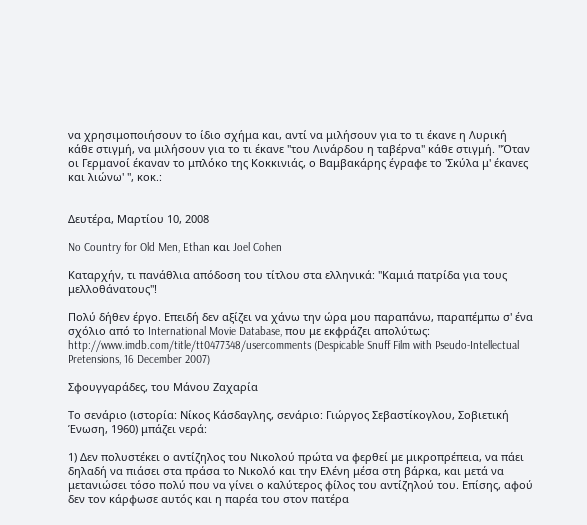να χρησιμοποιήσουν το ίδιο σχήμα και, αντί να μιλήσουν για το τι έκανε η Λυρική κάθε στιγμή, να μιλήσουν για το τι έκανε "του Λινάρδου η ταβέρνα" κάθε στιγμή. "Όταν οι Γερμανοί έκαναν το μπλόκο της Κοκκινιάς, ο Βαμβακάρης έγραφε το 'Σκύλα μ' έκανες και λιώνω' ", κοκ.:


Δευτέρα, Μαρτίου 10, 2008

No Country for Old Men, Ethan και Joel Cohen

Καταρχήν, τι πανάθλια απόδοση του τίτλου στα ελληνικά: "Καμιά πατρίδα για τους μελλοθάνατους"!

Πολύ δήθεν έργο. Επειδή δεν αξίζει να χάνω την ώρα μου παραπάνω, παραπέμπω σ' ένα σχόλιο από το International Movie Database, που με εκφράζει απολύτως: http://www.imdb.com/title/tt0477348/usercomments (Despicable Snuff Film with Pseudo-Intellectual Pretensions, 16 December 2007)

Σφουγγαράδες, του Μάνου Ζαχαρία

Το σενάριο (ιστορία: Νίκος Κάσδαγλης, σενάριο: Γιώργος Σεβαστίκογλου, Σοβιετική Ένωση, 1960) μπάζει νερά:

1) Δεν πολυστέκει ο αντίζηλος του Νικολού πρώτα να φερθεί με μικροπρέπεια, να πάει δηλαδή να πιάσει στα πράσα το Νικολό και την Ελένη μέσα στη βάρκα, και μετά να μετανιώσει τόσο πολύ που να γίνει ο καλύτερος φίλος του αντίζηλού του. Επίσης, αφού δεν τον κάρφωσε αυτός και η παρέα του στον πατέρα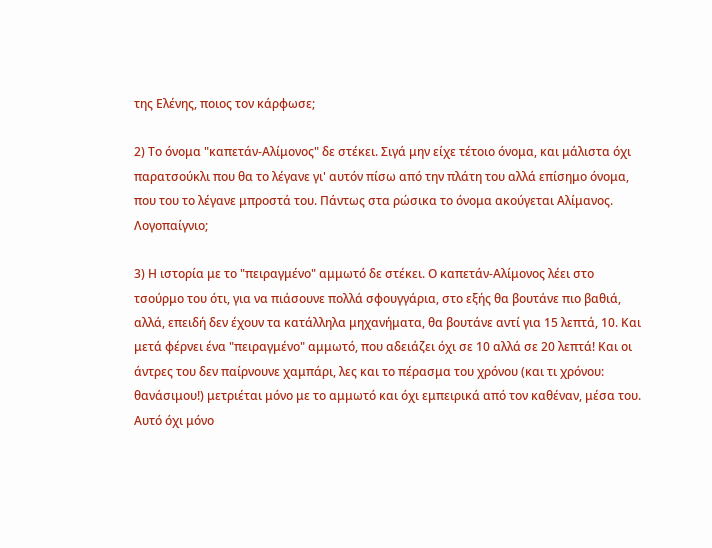της Ελένης, ποιος τον κάρφωσε;

2) Το όνομα "καπετάν-Αλίμονος" δε στέκει. Σιγά μην είχε τέτοιο όνομα, και μάλιστα όχι παρατσούκλι που θα το λέγανε γι' αυτόν πίσω από την πλάτη του αλλά επίσημο όνομα, που του το λέγανε μπροστά του. Πάντως στα ρώσικα το όνομα ακούγεται Αλίμανος. Λογοπαίγνιο;

3) Η ιστορία με το "πειραγμένο" αμμωτό δε στέκει. Ο καπετάν-Αλίμονος λέει στο τσούρμο του ότι, για να πιάσουνε πολλά σφουγγάρια, στο εξής θα βουτάνε πιο βαθιά, αλλά, επειδή δεν έχουν τα κατάλληλα μηχανήματα, θα βουτάνε αντί για 15 λεπτά, 10. Και μετά φέρνει ένα "πειραγμένο" αμμωτό, που αδειάζει όχι σε 10 αλλά σε 20 λεπτά! Και οι άντρες του δεν παίρνουνε χαμπάρι, λες και το πέρασμα του χρόνου (και τι χρόνου: θανάσιμου!) μετριέται μόνο με το αμμωτό και όχι εμπειρικά από τον καθέναν, μέσα του. Αυτό όχι μόνο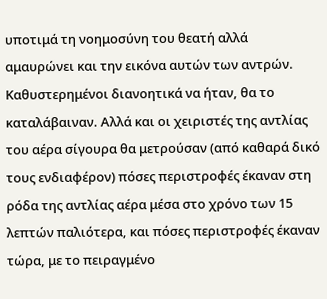υποτιμά τη νοημοσύνη του θεατή αλλά αμαυρώνει και την εικόνα αυτών των αντρών. Καθυστερημένοι διανοητικά να ήταν, θα το καταλάβαιναν. Αλλά και οι χειριστές της αντλίας του αέρα σίγουρα θα μετρούσαν (από καθαρά δικό τους ενδιαφέρον) πόσες περιστροφές έκαναν στη ρόδα της αντλίας αέρα μέσα στο χρόνο των 15 λεπτών παλιότερα, και πόσες περιστροφές έκαναν τώρα, με το πειραγμένο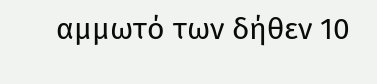αμμωτό των δήθεν 10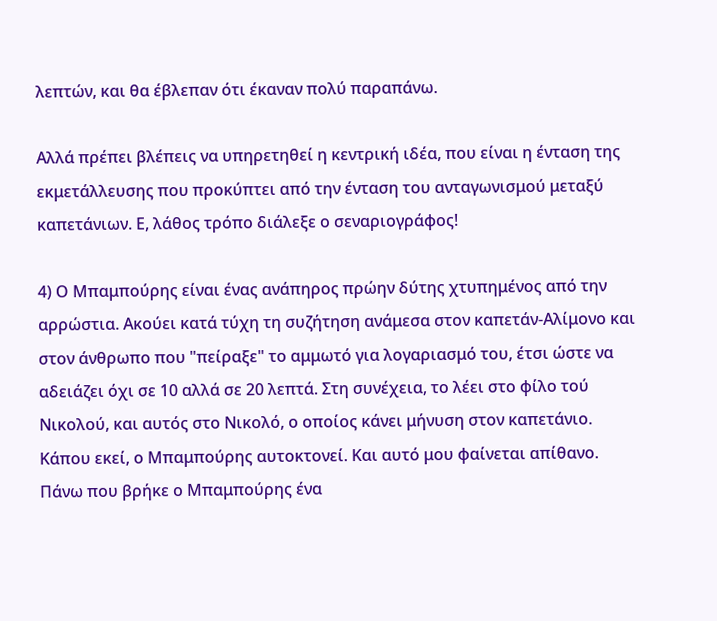λεπτών, και θα έβλεπαν ότι έκαναν πολύ παραπάνω.

Αλλά πρέπει βλέπεις να υπηρετηθεί η κεντρική ιδέα, που είναι η ένταση της εκμετάλλευσης που προκύπτει από την ένταση του ανταγωνισμού μεταξύ καπετάνιων. Ε, λάθος τρόπο διάλεξε ο σεναριογράφος!

4) Ο Μπαμπούρης είναι ένας ανάπηρος πρώην δύτης χτυπημένος από την αρρώστια. Ακούει κατά τύχη τη συζήτηση ανάμεσα στον καπετάν-Αλίμονο και στον άνθρωπο που "πείραξε" το αμμωτό για λογαριασμό του, έτσι ώστε να αδειάζει όχι σε 10 αλλά σε 20 λεπτά. Στη συνέχεια, το λέει στο φίλο τού Νικολού, και αυτός στο Νικολό, ο οποίος κάνει μήνυση στον καπετάνιο. Κάπου εκεί, ο Μπαμπούρης αυτοκτονεί. Και αυτό μου φαίνεται απίθανο. Πάνω που βρήκε ο Μπαμπούρης ένα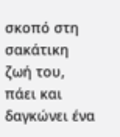σκοπό στη σακάτικη ζωή του, πάει και δαγκώνει ένα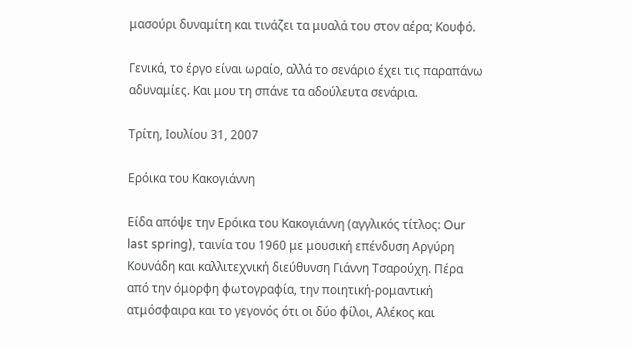μασούρι δυναμίτη και τινάζει τα μυαλά του στον αέρα; Κουφό.

Γενικά, το έργο είναι ωραίο, αλλά το σενάριο έχει τις παραπάνω αδυναμίες. Και μου τη σπάνε τα αδούλευτα σενάρια.

Τρίτη, Ιουλίου 31, 2007

Ερόικα του Κακογιάννη

Είδα απόψε την Ερόικα του Κακογιάννη (αγγλικός τίτλος: Our last spring), ταινία του 1960 με μουσική επένδυση Αργύρη Κουνάδη και καλλιτεχνική διεύθυνση Γιάννη Τσαρούχη. Πέρα από την όμορφη φωτογραφία, την ποιητική-ρομαντική ατμόσφαιρα και το γεγονός ότι οι δύο φίλοι, Αλέκος και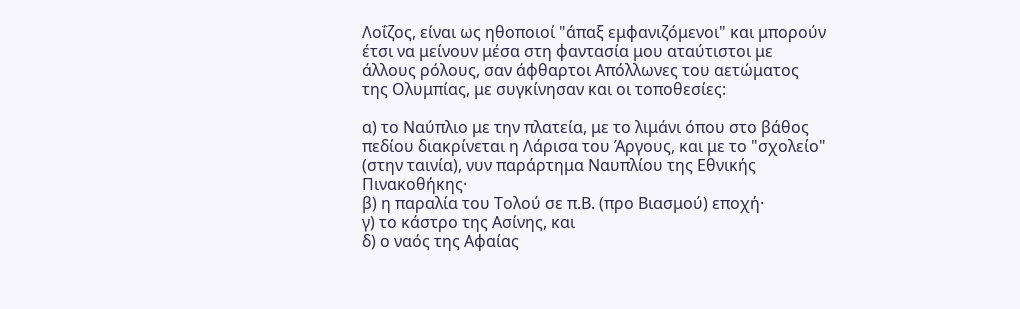Λοΐζος, είναι ως ηθοποιοί "άπαξ εμφανιζόμενοι" και μπορούν έτσι να μείνουν μέσα στη φαντασία μου αταύτιστοι με άλλους ρόλους, σαν άφθαρτοι Απόλλωνες του αετώματος της Ολυμπίας, με συγκίνησαν και οι τοποθεσίες:

α) το Ναύπλιο με την πλατεία, με το λιμάνι όπου στο βάθος πεδίου διακρίνεται η Λάρισα του Άργους, και με το "σχολείο" (στην ταινία), νυν παράρτημα Ναυπλίου της Εθνικής Πινακοθήκης·
β) η παραλία του Τολού σε π.Β. (προ Βιασμού) εποχή·
γ) το κάστρο της Ασίνης, και
δ) ο ναός της Αφαίας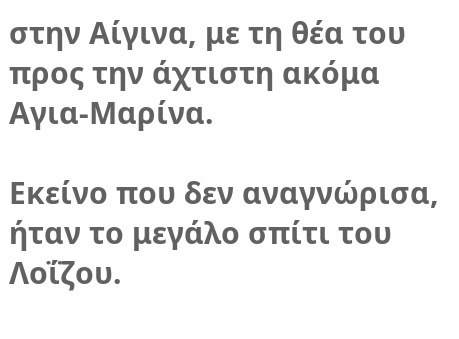στην Αίγινα, με τη θέα του προς την άχτιστη ακόμα Αγια-Μαρίνα.

Εκείνο που δεν αναγνώρισα, ήταν το μεγάλο σπίτι του Λοΐζου.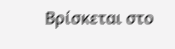Βρίσκεται στο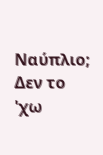Ναύπλιο; Δεν το 'χω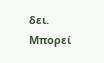δει. Μπορεί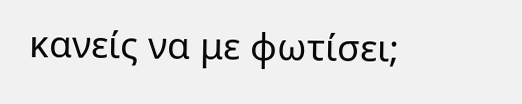κανείς να με φωτίσει;